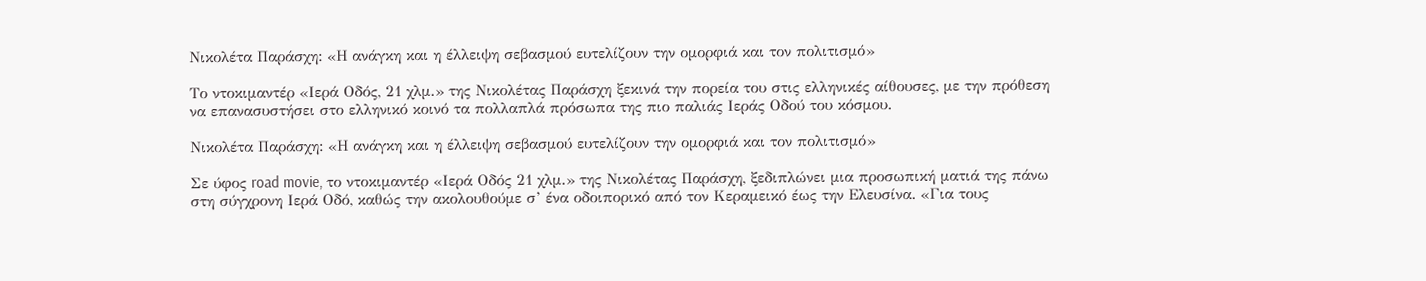Νικολέτα Παράσχη: «Η ανάγκη και η έλλειψη σεβασμού ευτελίζουν την ομορφιά και τον πολιτισμό»

Tο ντοκιμαντέρ «Ιερά Οδός, 21 χλμ.» της Νικολέτας Παράσχη ξεκινά την πορεία του στις ελληνικές αίθουσες, με την πρόθεση να επανασυστήσει στο ελληνικό κοινό τα πολλαπλά πρόσωπα της πιο παλιάς Ιεράς Οδού του κόσμου.

Νικολέτα Παράσχη: «Η ανάγκη και η έλλειψη σεβασμού ευτελίζουν την ομορφιά και τον πολιτισμό»

Σε ύφος road movie, το ντοκιμαντέρ «Ιερά Οδός 21 χλμ.» της Νικολέτας Παράσχη, ξεδιπλώνει μια προσωπική ματιά της πάνω στη σύγχρονη Ιερά Οδό, καθώς την ακολουθούμε σ’ ένα οδοιπορικό από τον Κεραμεικό έως την Ελευσίνα. «Για τους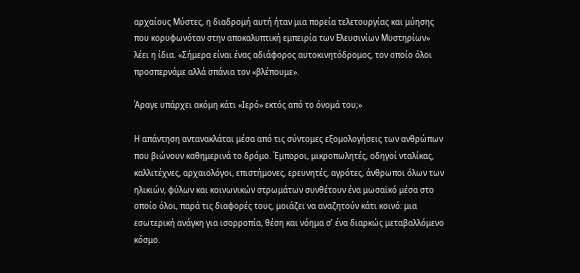αρχαίους Μύστες, η διαδρομή αυτή ήταν μια πορεία τελετουργίας και μύησης που κορυφωνόταν στην αποκαλυπτική εμπειρία των Ελευσινίων Μυστηρίων» λέει η ίδια. «Σήμερα είναι ένας αδιάφορος αυτοκινητόδρομος, τον οποίο όλοι προσπερνάμε αλλά σπάνια τον «βλέπουμε».

Άραγε υπάρχει ακόμη κάτι «Ιερό» εκτός από το όνομά του;»

Η απάντηση αντανακλάται μέσα από τις σύντομες εξομολογήσεις των ανθρώπων που βιώνουν καθημερινά το δρόμο. Έμποροι, μικροπωλητές, οδηγοί νταλίκας, καλλιτέχνες, αρχαιολόγοι, επιστήμονες, ερευνητές, αγρότες, άνθρωποι όλων των ηλικιών, φύλων και κοινωνικών στρωμάτων συνθέτουν ένα μωσαϊκό μέσα στο οποίο όλοι, παρά τις διαφορές τους, μοιάζει να αναζητούν κάτι κοινό: μια εσωτερική ανάγκη για ισορροπία, θέση και νόημα σ’ ένα διαρκώς μεταβαλλόμενο κόσμο.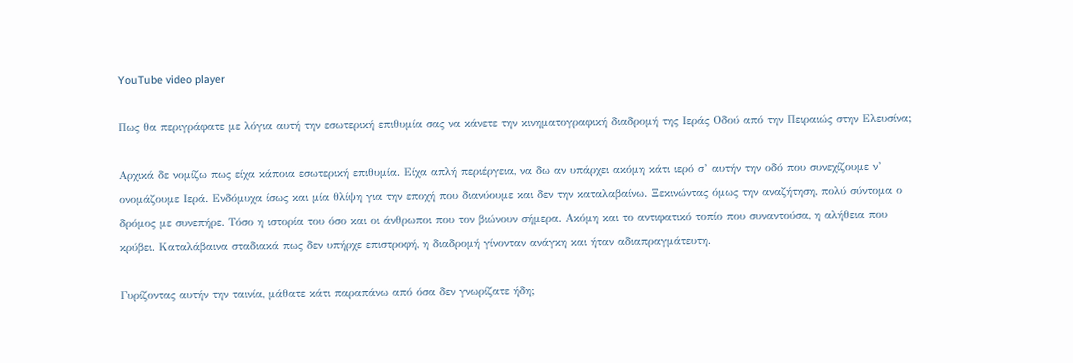YouTube video player

Πως θα περιγράφατε με λόγια αυτή την εσωτερική επιθυμία σας να κάνετε την κινηματογραφική διαδρομή της Ιεράς Οδού από την Πειραιώς στην Ελευσίνα;

Αρχικά δε νομίζω πως είχα κάποια εσωτερική επιθυμία. Είχα απλή περιέργεια, να δω αν υπάρχει ακόμη κάτι ιερό σ’ αυτήν την οδό που συνεχίζουμε ν’ ονομάζουμε Ιερά. Ενδόμυχα ίσως και μία θλίψη για την εποχή που διανύουμε και δεν την καταλαβαίνω. Ξεκινώντας όμως την αναζήτηση, πολύ σύντομα ο δρόμος με συνεπήρε. Τόσο η ιστορία του όσο και οι άνθρωποι που τον βιώνουν σήμερα. Ακόμη και το αντιφατικό τοπίο που συναντούσα, η αλήθεια που κρύβει. Καταλάβαινα σταδιακά πως δεν υπήρχε επιστροφή, η διαδρομή γίνονταν ανάγκη και ήταν αδιαπραγμάτευτη.

Γυρίζοντας αυτήν την ταινία, μάθατε κάτι παραπάνω από όσα δεν γνωρίζατε ήδη;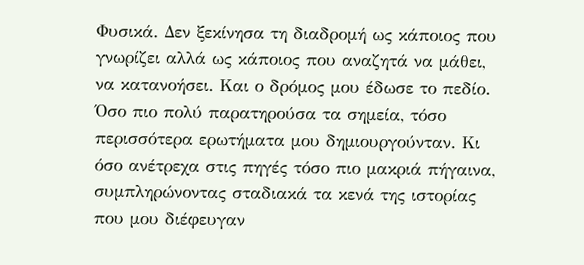Φυσικά. Δεν ξεκίνησα τη διαδρομή ως κάποιος που γνωρίζει αλλά ως κάποιος που αναζητά να μάθει, να κατανοήσει. Και ο δρόμος μου έδωσε το πεδίο. Όσο πιο πολύ παρατηρούσα τα σημεία, τόσο περισσότερα ερωτήματα μου δημιουργούνταν. Κι όσο ανέτρεχα στις πηγές τόσο πιο μακριά πήγαινα, συμπληρώνοντας σταδιακά τα κενά της ιστορίας που μου διέφευγαν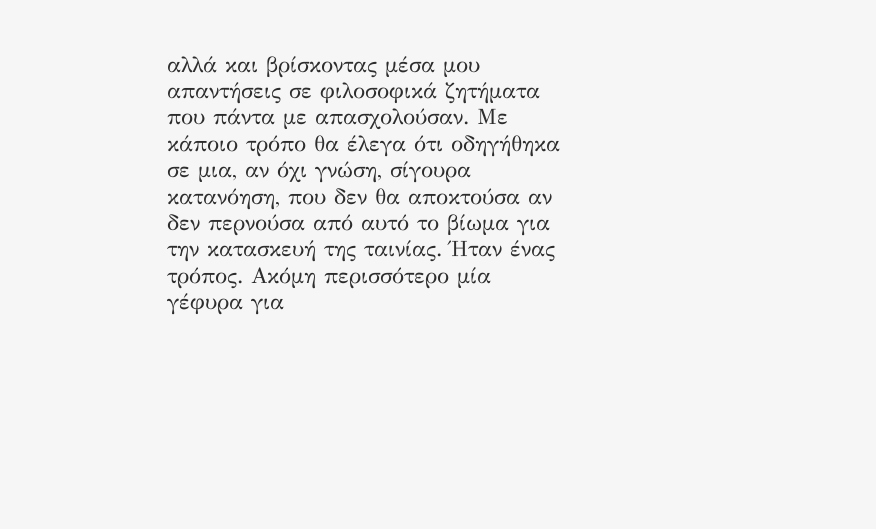αλλά και βρίσκοντας μέσα μου απαντήσεις σε φιλοσοφικά ζητήματα που πάντα με απασχολούσαν. Με κάποιο τρόπο θα έλεγα ότι οδηγήθηκα σε μια, αν όχι γνώση, σίγουρα κατανόηση, που δεν θα αποκτούσα αν δεν περνούσα από αυτό το βίωμα για την κατασκευή της ταινίας. Ήταν ένας τρόπος. Ακόμη περισσότερο μία γέφυρα για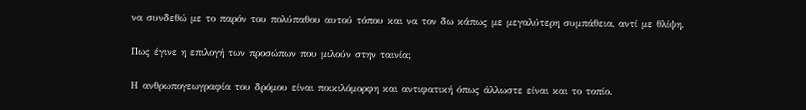να συνδεθώ με το παρόν του πολύπαθου αυτού τόπου και να τον δω κάπως με μεγαλύτερη συμπάθεια, αντί με θλίψη.

Πως έγινε η επιλογή των προσώπων που μιλούν στην ταινία;

Η ανθρωπογεωγραφία του δρόμου είναι ποικιλόμορφη και αντιφατική όπως άλλωστε είναι και το τοπίο.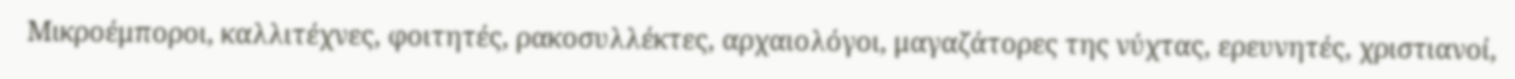Μικροέμποροι, καλλιτέχνες, φοιτητές, ρακοσυλλέκτες, αρχαιολόγοι, μαγαζάτορες της νύχτας, ερευνητές, χριστιανοί,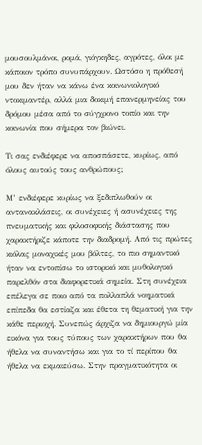μουσουλμάνοι, ρομά, γιόγκηδες, αγρότες, όλοι με κάποιον τρόπο συνυπάρχουν. Ωστόσο η πρόθεσή μου δεν ήταν να κάνω ένα κοινωνιολογικό ντοκιμαντέρ, αλλά μια δοκιμή επανερμηνείας του δρόμου μέσα από το σύγχρονο τοπίο και την κοινωνία που σήμερα τον βιώνει.

Τι σας ενδιέφερε να αποσπάσετε, κυρίως, από όλους αυτούς τους ανθρώπους;

Μ’ ενδιέφερε κυρίως να ξεδιπλωθούν οι αντανακλάσεις, οι συνέχειες ή ασυνέχειες της πνευματικής και φιλοσοφικής διάστασης που χαρακτήριζε κάποτε την διαδρομή. Από τις πρώτες κιόλας μοναχικές μου βόλτες, το πιο σημαντικό ήταν να εντοπίσω το ιστορικό και μυθολογικό παρελθόν στα διαφορετικά σημεία. Στη συνέχεια επέλεγα σε ποιο από τα πολλαπλά νοηματικά επίπεδα θα εστίαζα και έθετα τη θεματική για την κάθε περιοχή. Συνεπώς άρχιζα να δημιουργώ μία εικόνα για τους τύπους των χαρακτήρων που θα ήθελα να συναντήσω και για το τί περίπου θα ήθελα να εκμαιεύσω. Στην πραγματικότητα οι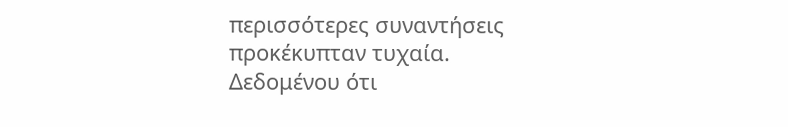περισσότερες συναντήσεις προκέκυπταν τυχαία. Δεδομένου ότι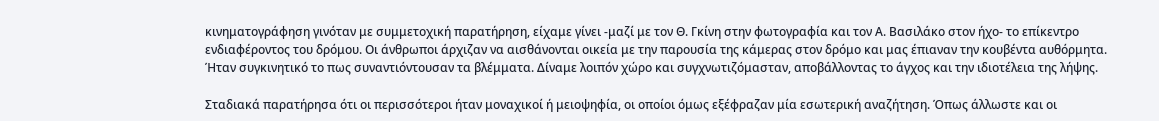κινηματογράφηση γινόταν με συμμετοχική παρατήρηση, είχαμε γίνει -μαζί με τον Θ. Γκίνη στην φωτογραφία και τον Α. Βασιλάκο στον ήχο- το επίκεντρο ενδιαφέροντος του δρόμου. Οι άνθρωποι άρχιζαν να αισθάνονται οικεία με την παρουσία της κάμερας στον δρόμο και μας έπιαναν την κουβέντα αυθόρμητα. Ήταν συγκινητικό το πως συναντιόντουσαν τα βλέμματα. Δίναμε λοιπόν χώρο και συγχνωτιζόμασταν, αποβάλλοντας το άγχος και την ιδιοτέλεια της λήψης.

Σταδιακά παρατήρησα ότι οι περισσότεροι ήταν μοναχικοί ή μειοψηφία, οι οποίοι όμως εξέφραζαν μία εσωτερική αναζήτηση. Όπως άλλωστε και οι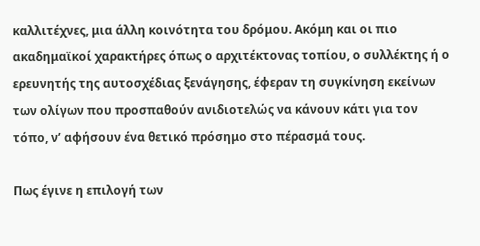καλλιτέχνες, μια άλλη κοινότητα του δρόμου. Ακόμη και οι πιο ακαδημαϊκοί χαρακτήρες όπως ο αρχιτέκτονας τοπίου, ο συλλέκτης ή ο ερευνητής της αυτοσχέδιας ξενάγησης, έφεραν τη συγκίνηση εκείνων των ολίγων που προσπαθούν ανιδιοτελώς να κάνουν κάτι για τον τόπο, ν’ αφήσουν ένα θετικό πρόσημο στο πέρασμά τους.

Πως έγινε η επιλογή των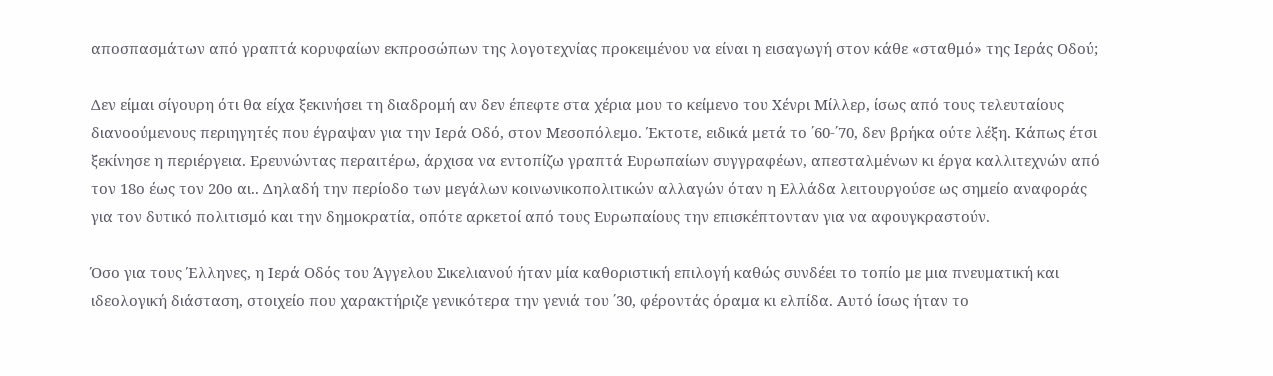αποσπασμάτων από γραπτά κορυφαίων εκπροσώπων της λογοτεχνίας προκειμένου να είναι η εισαγωγή στον κάθε «σταθμό» της Ιεράς Οδού;

Δεν είμαι σίγουρη ότι θα είχα ξεκινήσει τη διαδρομή αν δεν έπεφτε στα χέρια μου το κείμενο του Χένρι Μίλλερ, ίσως από τους τελευταίους διανοούμενους περιηγητές που έγραψαν για την Ιερά Οδό, στον Μεσοπόλεμο. Έκτοτε, ειδικά μετά το ΄60-΄70, δεν βρήκα ούτε λέξη. Κάπως έτσι ξεκίνησε η περιέργεια. Ερευνώντας περαιτέρω, άρχισα να εντοπίζω γραπτά Ευρωπαίων συγγραφέων, απεσταλμένων κι έργα καλλιτεχνών από τον 18ο έως τον 20ο αι.. Δηλαδή την περίοδο των μεγάλων κοινωνικοπολιτικών αλλαγών όταν η Ελλάδα λειτουργούσε ως σημείο αναφοράς για τον δυτικό πολιτισμό και την δημοκρατία, οπότε αρκετοί από τους Ευρωπαίους την επισκέπτονταν για να αφουγκραστούν.

Όσο για τους Έλληνες, η Ιερά Οδός του Άγγελου Σικελιανού ήταν μία καθοριστική επιλογή καθώς συνδέει το τοπίο με μια πνευματική και ιδεολογική διάσταση, στοιχείο που χαρακτήριζε γενικότερα την γενιά του ΄30, φέροντάς όραμα κι ελπίδα. Αυτό ίσως ήταν το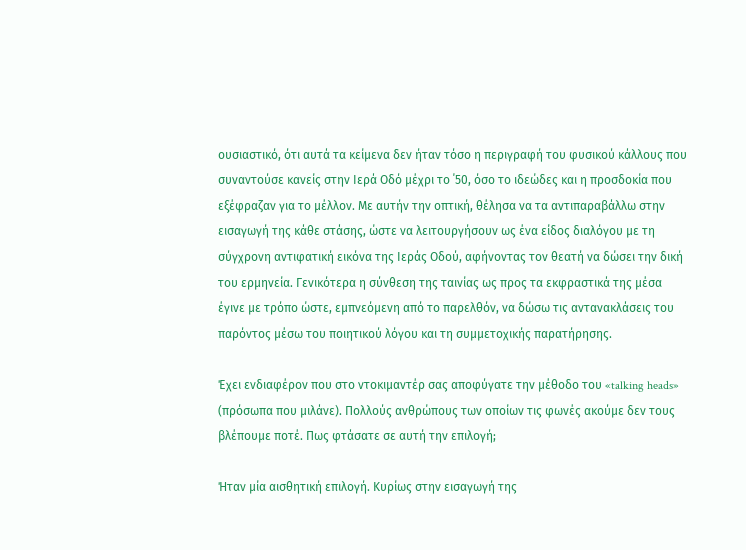ουσιαστικό, ότι αυτά τα κείμενα δεν ήταν τόσο η περιγραφή του φυσικού κάλλους που συναντούσε κανείς στην Ιερά Οδό μέχρι το ΄50, όσο το ιδεώδες και η προσδοκία που εξέφραζαν για το μέλλον. Με αυτήν την οπτική, θέλησα να τα αντιπαραβάλλω στην εισαγωγή της κάθε στάσης, ώστε να λειτουργήσουν ως ένα είδος διαλόγου με τη σύγχρονη αντιφατική εικόνα της Ιεράς Οδού, αφήνοντας τον θεατή να δώσει την δική του ερμηνεία. Γενικότερα η σύνθεση της ταινίας ως προς τα εκφραστικά της μέσα έγινε με τρόπο ώστε, εμπνεόμενη από το παρελθόν, να δώσω τις αντανακλάσεις του παρόντος μέσω του ποιητικού λόγου και τη συμμετοχικής παρατήρησης.

Έχει ενδιαφέρον που στο ντοκιμαντέρ σας αποφύγατε την μέθοδο του «talking heads» (πρόσωπα που μιλάνε). Πολλούς ανθρώπους των οποίων τις φωνές ακούμε δεν τους βλέπουμε ποτέ. Πως φτάσατε σε αυτή την επιλογή;

Ήταν μία αισθητική επιλογή. Κυρίως στην εισαγωγή της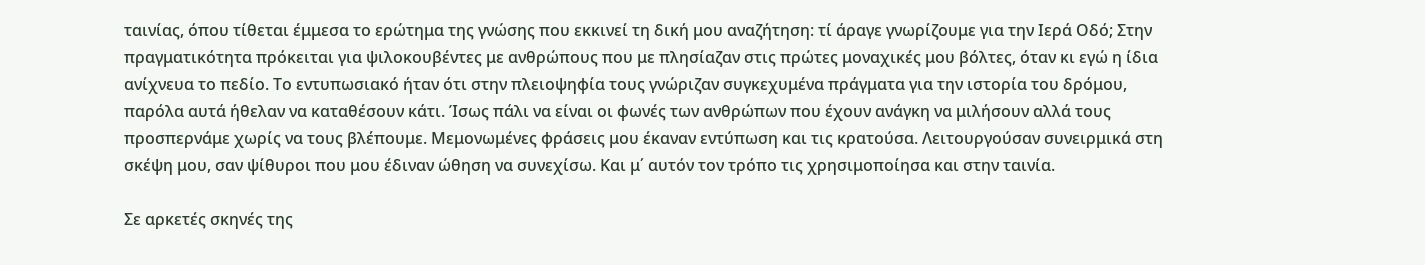ταινίας, όπου τίθεται έμμεσα το ερώτημα της γνώσης που εκκινεί τη δική μου αναζήτηση: τί άραγε γνωρίζουμε για την Ιερά Οδό; Στην πραγματικότητα πρόκειται για ψιλοκουβέντες με ανθρώπους που με πλησίαζαν στις πρώτες μοναχικές μου βόλτες, όταν κι εγώ η ίδια ανίχνευα το πεδίο. Το εντυπωσιακό ήταν ότι στην πλειοψηφία τους γνώριζαν συγκεχυμένα πράγματα για την ιστορία του δρόμου, παρόλα αυτά ήθελαν να καταθέσουν κάτι. Ίσως πάλι να είναι οι φωνές των ανθρώπων που έχουν ανάγκη να μιλήσουν αλλά τους προσπερνάμε χωρίς να τους βλέπουμε. Μεμονωμένες φράσεις μου έκαναν εντύπωση και τις κρατούσα. Λειτουργούσαν συνειρμικά στη σκέψη μου, σαν ψίθυροι που μου έδιναν ώθηση να συνεχίσω. Και μ΄ αυτόν τον τρόπο τις χρησιμοποίησα και στην ταινία.

Σε αρκετές σκηνές της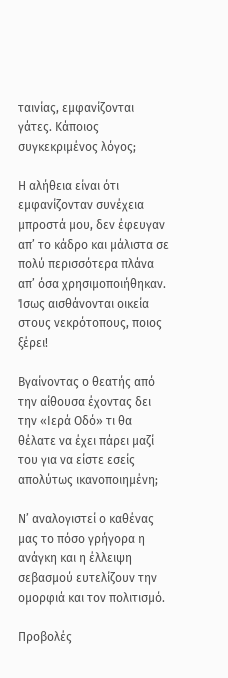ταινίας, εμφανίζονται γάτες. Κάποιος συγκεκριμένος λόγος;

Η αλήθεια είναι ότι εμφανίζονταν συνέχεια μπροστά μου, δεν έφευγαν απ’ το κάδρο και μάλιστα σε πολύ περισσότερα πλάνα απ’ όσα χρησιμοποιήθηκαν. Ίσως αισθάνονται οικεία στους νεκρότοπους, ποιoς ξέρει!

Βγαίνοντας ο θεατής από την αίθουσα έχοντας δει την «Ιερά Οδό» τι θα θέλατε να έχει πάρει μαζί του για να είστε εσείς απολύτως ικανοποιημένη;

Ν’ αναλογιστεί ο καθένας μας το πόσο γρήγορα η ανάγκη και η έλλειψη σεβασμού ευτελίζουν την ομορφιά και τον πολιτισμό.

Προβολές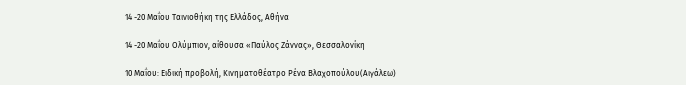14 -20 Μαΐου Ταινιοθήκη της Ελλάδος, Αθήνα

14 -20 Μαΐου Ολύμπιον, αίθουσα «Παύλος Ζάννας», Θεσσαλονίκη

10 Μαΐου: Ειδική προβολή, Κινηματοθέατρο Ρένα Βλαχοπούλου(Αιγάλεω)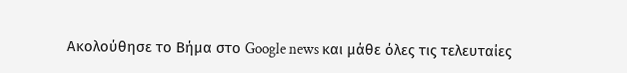Ακολούθησε το Βήμα στο Google news και μάθε όλες τις τελευταίες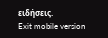ειδήσεις.
Exit mobile version